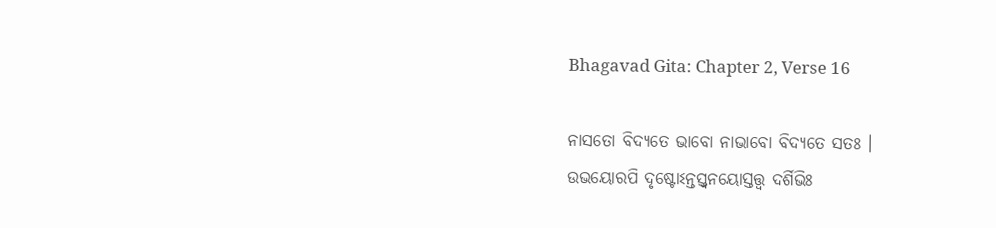Bhagavad Gita: Chapter 2, Verse 16

ନାସତୋ ବିଦ୍ୟତେ ଭାବୋ ନାଭାବୋ ବିଦ୍ୟତେ ସତଃ ।
ଉଭୟୋରପି ଦୃଷ୍ଟୋଽନ୍ତସ୍ତ୍ୱନୟୋସ୍ତତ୍ତ୍ୱ ଦର୍ଶିଭିଃ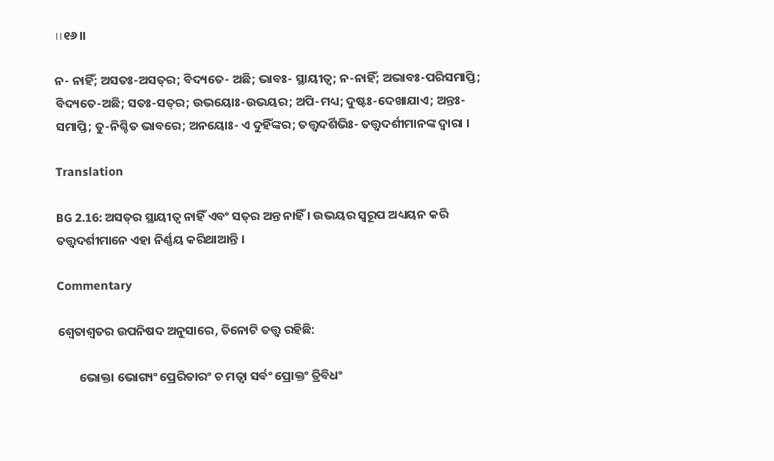।।୧୬।।

ନ- ନାହିଁ; ଅସତଃ-ଅସତ୍‌ର; ବିଦ୍ୟତେ- ଅଛି; ଭାବଃ- ସ୍ଥାୟୀତ୍ୱ; ନ-ନାହିଁ; ଅଭାବଃ-ପରିସମାପ୍ତି; ବିଦ୍ୟତେ-ଅଛି; ସତଃ-ସତ୍‌ର; ଉଭୟୋଃ-ଉଭୟର; ଅପି-ମଧ୍ୟ; ଦୁଷ୍ଟଃ-ଦେଖାଯାଏ; ଅନ୍ତଃ- ସମାପ୍ତି; ତୁ-ନିଶ୍ଚିତ ଭାବରେ; ଅନୟୋଃ- ଏ ଦୁହିଁଙ୍କର; ତତ୍ତ୍ୱଦର୍ଶିଭିଃ- ତତ୍ତ୍ୱଦର୍ଶୀମାନଙ୍କ ଦ୍ୱାରା ।

Translation

BG 2.16: ଅସତ୍‌ର ସ୍ଥାୟୀତ୍ୱ ନାହିଁ ଏବଂ ସତ୍‌ର ଅନ୍ତ ନାହିଁ । ଉଭୟର ସ୍ୱରୂପ ଅଧ୍ୟୟନ କରି ତତ୍ତ୍ୱଦର୍ଶୀମାନେ ଏହା ନିର୍ଣ୍ଣୟ କରିଥାଆନ୍ତି ।

Commentary

ଶ୍ୱେତାଶ୍ୱତର ଉପନିଷଦ ଅନୁସାରେ, ତିନୋଟି ତତ୍ତ୍ୱ ରହିଛି:

        ଭୋକ୍ତା ଭୋଗ୍ୟଂ ପ୍ରେରିତାରଂ ଚ ମତ୍ୱା ସର୍ବଂ ପ୍ରୋକ୍ତଂ ତ୍ରିବିଧଂ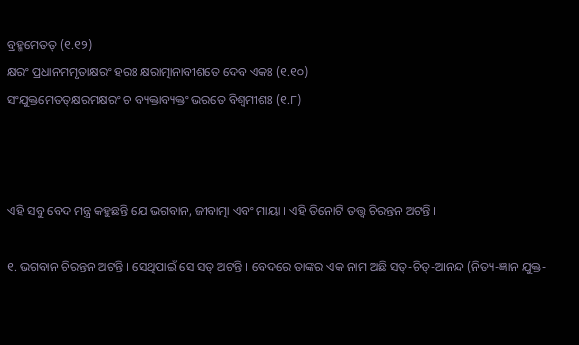ବ୍ରହ୍ମମେତତ୍ (୧.୧୨)
କ୍ଷରଂ ପ୍ରଧାନମମୃତାକ୍ଷରଂ ହରଃ କ୍ଷରାତ୍ମାନାବୀଶତେ ଦେବ ଏକଃ (୧.୧୦)
ସଂଯୁକ୍ତମେତତ୍‌କ୍ଷରମକ୍ଷରଂ ଚ ବ୍ୟକ୍ତାବ୍ୟକ୍ତଂ ଭରତେ ବିଶ୍ୱମୀଶଃ (୧.୮)



ଏହି ସବୁ ବେଦ ମନ୍ତ୍ର କହୁଛନ୍ତି ଯେ ଭଗବାନ, ଜୀବାତ୍ମା ଏବଂ ମାୟା । ଏହି ତିନୋଟି ତତ୍ତ୍ୱ ଚିରନ୍ତନ ଅଟନ୍ତି ।

୧. ଭଗବାନ ଚିରନ୍ତନ ଅଟନ୍ତି । ସେଥିପାଇଁ ସେ ସତ୍ ଅଟନ୍ତି । ବେଦରେ ତାଙ୍କର ଏକ ନାମ ଅଛି ସତ୍‌-ଚିତ୍‌-ଆନନ୍ଦ (ନିତ୍ୟ-ଜ୍ଞାନ ଯୁକ୍ତ-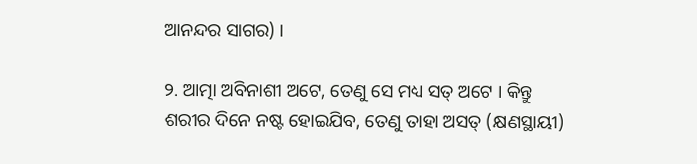ଆନନ୍ଦର ସାଗର) ।

୨. ଆତ୍ମା ଅବିନାଶୀ ଅଟେ, ତେଣୁ ସେ ମଧ୍ୟ ସତ୍ ଅଟେ । କିନ୍ତୁ ଶରୀର ଦିନେ ନଷ୍ଟ ହୋଇଯିବ, ତେଣୁ ତାହା ଅସତ୍ (କ୍ଷଣସ୍ଥାୟୀ)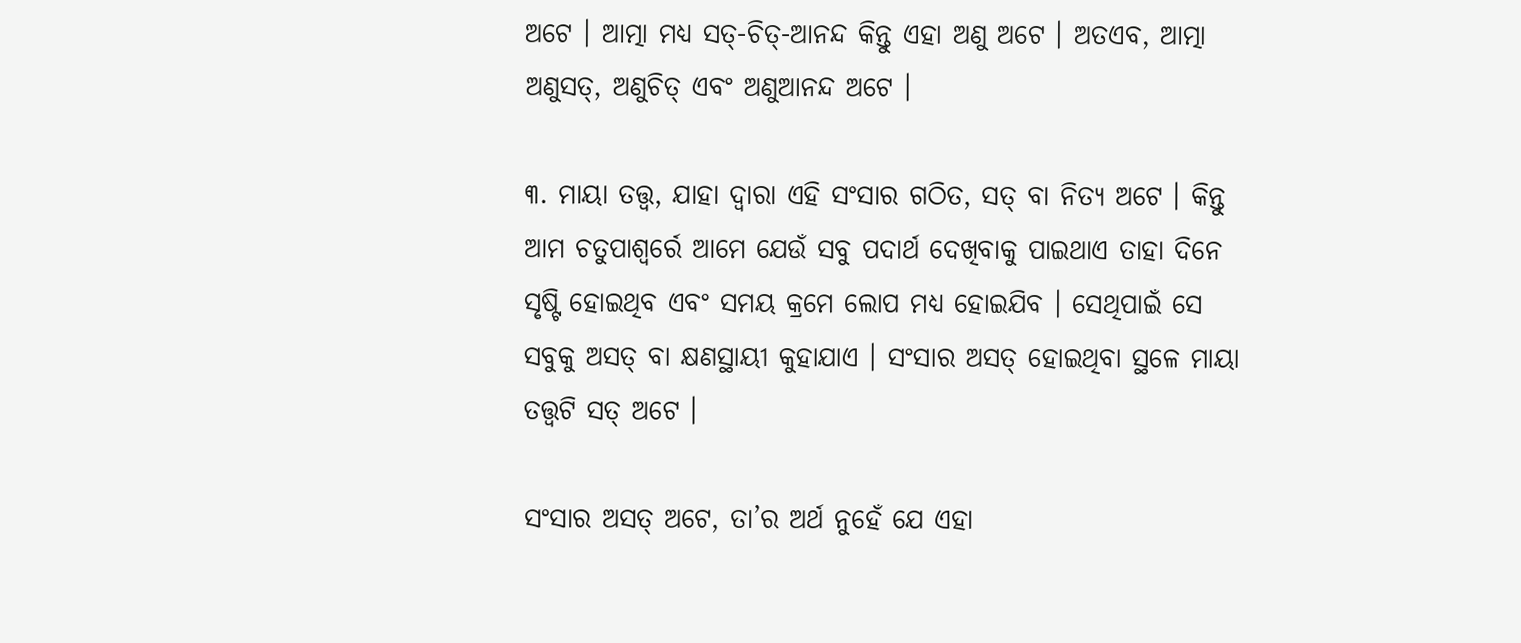ଅଟେ । ଆତ୍ମା ମଧ୍ୟ ସତ୍‌-ଚିତ୍‌-ଆନନ୍ଦ କିନ୍ତୁ ଏହା ଅଣୁ ଅଟେ । ଅତଏବ, ଆତ୍ମା ଅଣୁସତ୍‌, ଅଣୁଚିତ୍ ଏବଂ ଅଣୁଆନନ୍ଦ ଅଟେ ।

୩. ମାୟା ତତ୍ତ୍ୱ, ଯାହା ଦ୍ୱାରା ଏହି ସଂସାର ଗଠିତ, ସତ୍ ବା ନିତ୍ୟ ଅଟେ । କିନ୍ତୁ ଆମ ଚତୁପାଶ୍ୱର୍ରେ ଆମେ ଯେଉଁ ସବୁ ପଦାର୍ଥ ଦେଖିବାକୁ ପାଇଥାଏ ତାହା ଦିନେ ସୃଷ୍ଟି ହୋଇଥିବ ଏବଂ ସମୟ କ୍ରମେ ଲୋପ ମଧ୍ୟ ହୋଇଯିବ । ସେଥିପାଇଁ ସେ ସବୁକୁ ଅସତ୍ ବା କ୍ଷଣସ୍ଥାୟୀ କୁହାଯାଏ । ସଂସାର ଅସତ୍ ହୋଇଥିବା ସ୍ଥଳେ ମାୟା ତତ୍ତ୍ୱଟି ସତ୍ ଅଟେ ।

ସଂସାର ଅସତ୍ ଅଟେ, ତା’ର ଅର୍ଥ ନୁହେଁ ଯେ ଏହା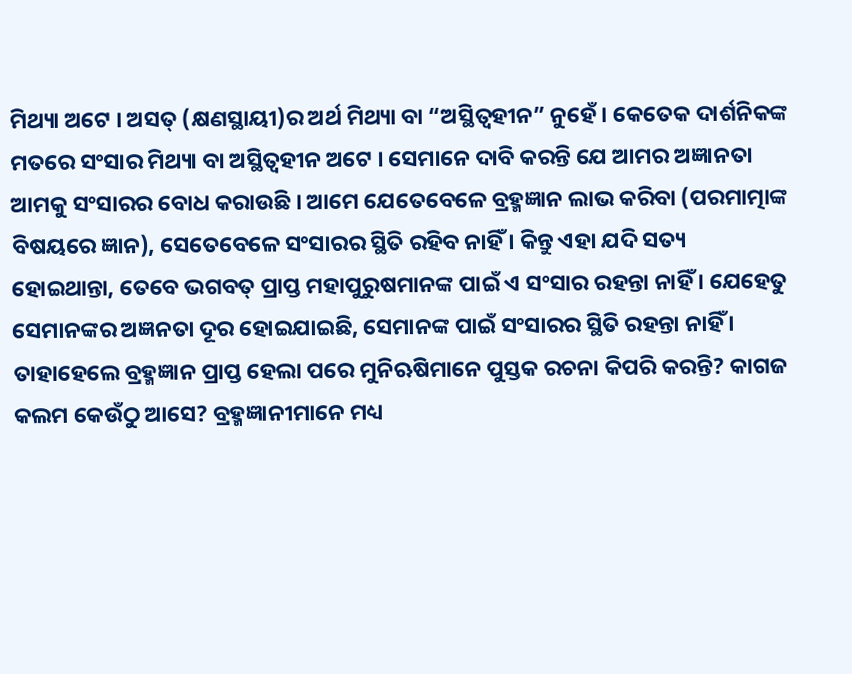ମିଥ୍ୟା ଅଟେ । ଅସତ୍ (କ୍ଷଣସ୍ଥାୟୀ)ର ଅର୍ଥ ମିଥ୍ୟା ବା “ଅସ୍ଥିତ୍ୱହୀନ” ନୁହେଁ । କେତେକ ଦାର୍ଶନିକଙ୍କ ମତରେ ସଂସାର ମିଥ୍ୟା ବା ଅସ୍ଥିତ୍ୱହୀନ ଅଟେ । ସେମାନେ ଦାବି କରନ୍ତି ଯେ ଆମର ଅଜ୍ଞାନତା ଆମକୁ ସଂସାରର ବୋଧ କରାଉଛି । ଆମେ ଯେତେବେଳେ ବ୍ରହ୍ମଜ୍ଞାନ ଲାଭ କରିବା (ପରମାତ୍ମାଙ୍କ ବିଷୟରେ ଜ୍ଞାନ), ସେତେବେଳେ ସଂସାରର ସ୍ଥିତି ରହିବ ନାହିଁ । କିନ୍ତୁ ଏହା ଯଦି ସତ୍ୟ ହୋଇଥାନ୍ତା, ତେବେ ଭଗବତ୍ ପ୍ରାପ୍ତ ମହାପୁରୁଷମାନଙ୍କ ପାଇଁ ଏ ସଂସାର ରହନ୍ତା ନାହିଁ । ଯେହେତୁ ସେମାନଙ୍କର ଅଜ୍ଞନତା ଦୂର ହୋଇଯାଇଛି, ସେମାନଙ୍କ ପାଇଁ ସଂସାରର ସ୍ଥିତି ରହନ୍ତା ନାହିଁ । ତାହାହେଲେ ବ୍ରହ୍ମଜ୍ଞାନ ପ୍ରାପ୍ତ ହେଲା ପରେ ମୁନିଋଷିମାନେ ପୁସ୍ତକ ରଚନା କିପରି କରନ୍ତି? କାଗଜ କଲମ କେଉଁଠୁ ଆସେ? ବ୍ରହ୍ମଜ୍ଞାନୀମାନେ ମଧ୍ୟ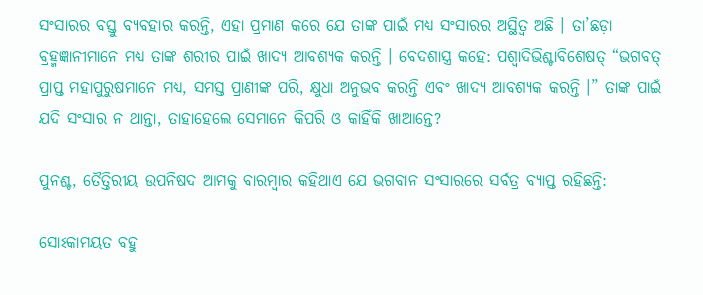ସଂସାରର ବସ୍ତୁ ବ୍ୟବହାର କରନ୍ତି, ଏହା ପ୍ରମାଣ କରେ ଯେ ତାଙ୍କ ପାଇଁ ମଧ୍ୟ ସଂସାରର ଅସ୍ଥିତ୍ୱ ଅଛି । ତା’ଛଡ଼ା ବ୍ରହ୍ମଜ୍ଞାନୀମାନେ ମଧ୍ୟ ତାଙ୍କ ଶରୀର ପାଇଁ ଖାଦ୍ୟ ଆବଶ୍ୟକ କରନ୍ତି । ବେଦଶାସ୍ତ୍ର କହେ: ପଶ୍ୱାଦିଭିଶ୍ଚାବିଶେଷତ୍ “ଭଗବତ୍ ପ୍ରାପ୍ତ ମହାପୁରୁଷମାନେ ମଧ୍ୟ, ସମସ୍ତ ପ୍ରାଣୀଙ୍କ ପରି, କ୍ଷୁଧା ଅନୁଭବ କରନ୍ତି ଏବଂ ଖାଦ୍ୟ ଆବଶ୍ୟକ କରନ୍ତି ।” ତାଙ୍କ ପାଇଁ ଯଦି ସଂସାର ନ ଥାନ୍ତା, ତାହାହେଲେ ସେମାନେ କିପରି ଓ କାହିଁକି ଖାଆନ୍ତେ?

ପୁନଶ୍ଚ, ତୈତ୍ତିରୀୟ ଉପନିଷଦ ଆମକୁ ବାରମ୍ବାର କହିଥାଏ ଯେ ଭଗବାନ ସଂସାରରେ ସର୍ବତ୍ର ବ୍ୟାପ୍ତ ରହିଛନ୍ତି:

ସୋଽକାମୟତ ବହୁ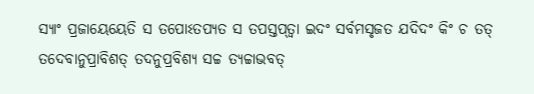ସ୍ୟାଂ ପ୍ରଜାୟେୟେତି ସ ତପୋଽତପ୍ୟତ ସ ତପସ୍ତପ୍‌ତ୍ୱା ଇଦଂ ସର୍ବମସୃଜତ ଯଦିଦଂ କିଂ ଚ ତତ୍ ତଦେବାନୁପ୍ରାବିଶତ୍ ତଦନୁପ୍ରବିଶ୍ୟ ସଚ୍ଚ ତ୍ୟଚ୍ଚାଭବତ୍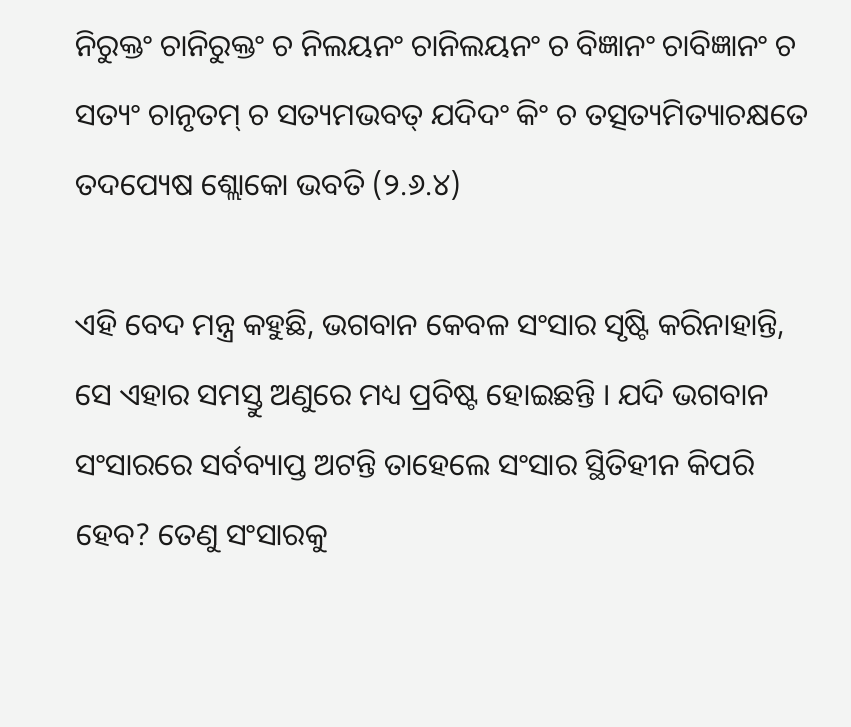ନିରୁକ୍ତଂ ଚାନିରୁକ୍ତଂ ଚ ନିଲୟନଂ ଚାନିଲୟନଂ ଚ ବିଜ୍ଞାନଂ ଚାବିଜ୍ଞାନଂ ଚ ସତ୍ୟଂ ଚାନୃତମ୍ ଚ ସତ୍ୟମଭବତ୍ ଯଦିଦଂ କିଂ ଚ ତତ୍ସତ୍ୟମିତ୍ୟାଚକ୍ଷତେ ତଦପ୍ୟେଷ ଶ୍ଲୋକୋ ଭବତି (୨.୬.୪)

ଏହି ବେଦ ମନ୍ତ୍ର କହୁଛି, ଭଗବାନ କେବଳ ସଂସାର ସୃଷ୍ଟି କରିନାହାନ୍ତି, ସେ ଏହାର ସମସ୍ତୁ ଅଣୁରେ ମଧ୍ୟ ପ୍ରବିଷ୍ଟ ହୋଇଛନ୍ତି । ଯଦି ଭଗବାନ ସଂସାରରେ ସର୍ବବ୍ୟାପ୍ତ ଅଟନ୍ତି ତାହେଲେ ସଂସାର ସ୍ଥିତିହୀନ କିପରି ହେବ? ତେଣୁ ସଂସାରକୁ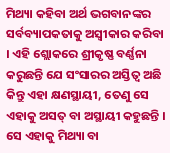ମିଥ୍ୟା କହିବା ଅର୍ଥ ଭଗବାନଙ୍କର ସର୍ବବ୍ୟାପକତାକୁ ଅସ୍ୱୀକାର କରିବା । ଏହି ଶ୍ଲୋକରେ ଶ୍ରୀକୃଷ୍ଣ ବର୍ଣ୍ଣନା କରୁଛନ୍ତି ଯେ ସଂସାରର ଅସ୍ତିତ୍ୱ ଅଛି କିନ୍ତୁ ଏହା କ୍ଷଣସ୍ଥାୟୀ, ତେଣୁ ସେ ଏହାକୁ ଅସତ୍ ବା ଅସ୍ଥାୟୀ କହୁଛନ୍ତି । ସେ ଏହାକୁ ମିଥ୍ୟା ବା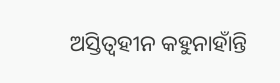ଅସ୍ତିତ୍ୱହୀନ କହୁନାହାଁନ୍ତି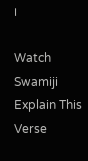।

Watch Swamiji Explain This Verse